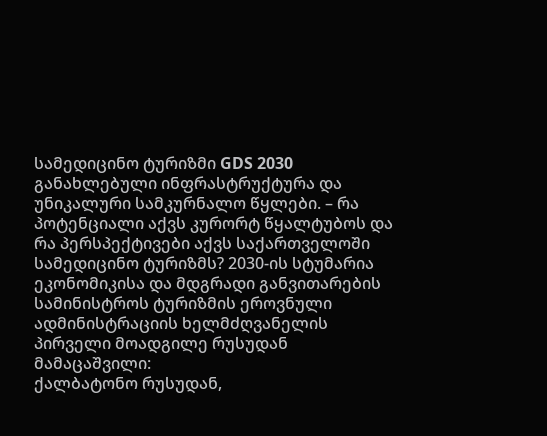სამედიცინო ტურიზმი GDS 2030
განახლებული ინფრასტრუქტურა და უნიკალური სამკურნალო წყლები. – რა პოტენციალი აქვს კურორტ წყალტუბოს და რა პერსპექტივები აქვს საქართველოში სამედიცინო ტურიზმს? 2030-ის სტუმარია ეკონომიკისა და მდგრადი განვითარების სამინისტროს ტურიზმის ეროვნული ადმინისტრაციის ხელმძღვანელის პირველი მოადგილე რუსუდან მამაცაშვილი:
ქალბატონო რუსუდან,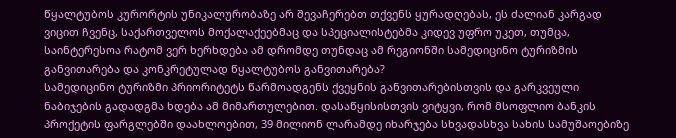წყალტუბოს კურორტის უნიკალურობაზე არ შევაჩერებთ თქვენს ყურადღებას, ეს ძალიან კარგად ვიცით ჩვენც, საქართველოს მოქალაქეებმაც და სპეციალისტებმა კიდევ უფრო უკეთ, თუმცა, საინტერესოა რატომ ვერ ხერხდება ამ დრომდე თუნდაც ამ რეგიონში სამედიცინო ტურიზმის განვითარება და კონკრეტულად წყალტუბოს განვითარება?
სამედიცინო ტურიზმი პრიორიტეტს წარმოადგენს ქვეყნის განვითარებისთვის და გარკვეული ნაბიჯების გადადგმა ხდება ამ მიმართულებით. დასაწყისისთვის ვიტყვი, რომ მსოფლიო ბანკის პროქეტის ფარგლებში დაახლოებით, 39 მილიონ ლარამდე იხარჯება სხვადასხვა სახის სამუშაოებიზე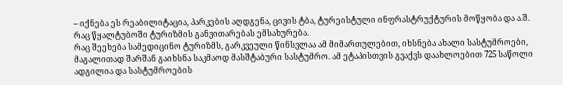– იქნება ეს რეაბილიტაცია, პარკების აღდგენა, ცივის ტბა, ტურეისტული ინფრასტრუქტურის მოწყობა და ა.შ. რაც წყალტუბოში ტურიზმის განვითარებას ემსახურება.
რაც შეეხება სამედიცინო ტურიზმს, გარკვეული წინსვლაა ამ მიმართულებით, იხსნება ახალი სასტუმროები, მაგალითად შარშან გაიხსნა საკმაოდ მასშტაბური სასტუმრო. ამ ეტაპისთვის გვაქვს დაახლოებით 725 საწოლი ადგილია და სასტუმროების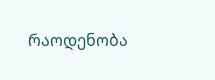რაოდენობა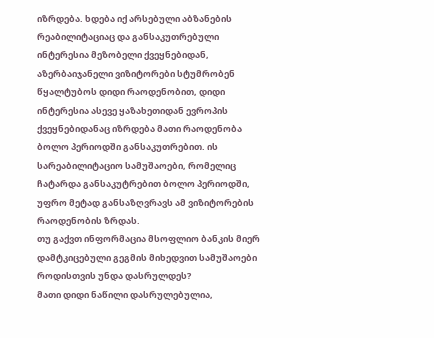იზრდება. ხდება იქ არსებული აბზანების რეაბილიტაციაც და განსაკუთრებული ინტერესია მეზობელი ქვეყნებიდან, აზერბაიჯანელი ვიზიტორები სტუმრობენ წყალტუბოს დიდი რაოდენობით, დიდი ინტერესია ასევე ყაზახეთიდან ევროპის ქვეყნებიდანაც იზრდება მათი რაოდენობა ბოლო პერიოდში განსაკუთრებით. ის სარეაბილიტაციო სამუშაოები, რომელიც ჩატარდა განსაკუტრებით ბოლო პერიოდში, უფრო მეტად განსაზღვრავს ამ ვიზიტორების რაოდენობის ზრდას.
თუ გაქვთ ინფორმაცია მსოფლიო ბანკის მიერ დამტკიცებული გეგმის მიხედვით სამუშაოები როდისთვის უნდა დასრულდეს?
მათი დიდი ნაწილი დასრულებულია,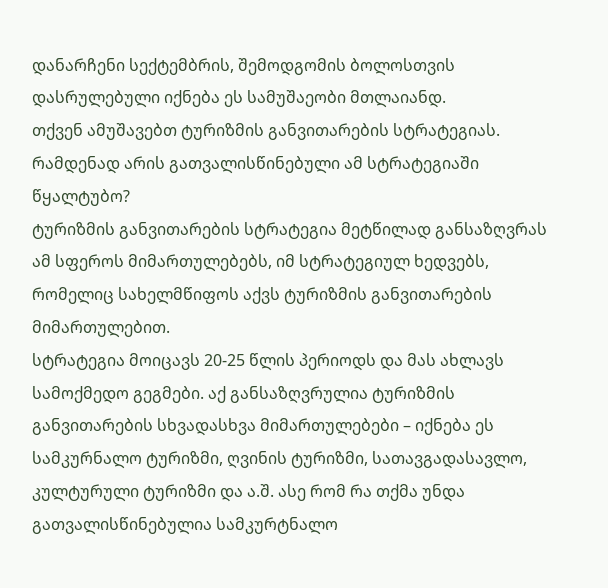დანარჩენი სექტემბრის, შემოდგომის ბოლოსთვის დასრულებული იქნება ეს სამუშაეობი მთლაიანდ.
თქვენ ამუშავებთ ტურიზმის განვითარების სტრატეგიას. რამდენად არის გათვალისწინებული ამ სტრატეგიაში წყალტუბო?
ტურიზმის განვითარების სტრატეგია მეტწილად განსაზღვრას ამ სფეროს მიმართულებებს, იმ სტრატეგიულ ხედვებს, რომელიც სახელმწიფოს აქვს ტურიზმის განვითარების მიმართულებით.
სტრატეგია მოიცავს 20-25 წლის პერიოდს და მას ახლავს სამოქმედო გეგმები. აქ განსაზღვრულია ტურიზმის განვითარების სხვადასხვა მიმართულებები – იქნება ეს სამკურნალო ტურიზმი, ღვინის ტურიზმი, სათავგადასავლო, კულტურული ტურიზმი და ა.შ. ასე რომ რა თქმა უნდა გათვალისწინებულია სამკურტნალო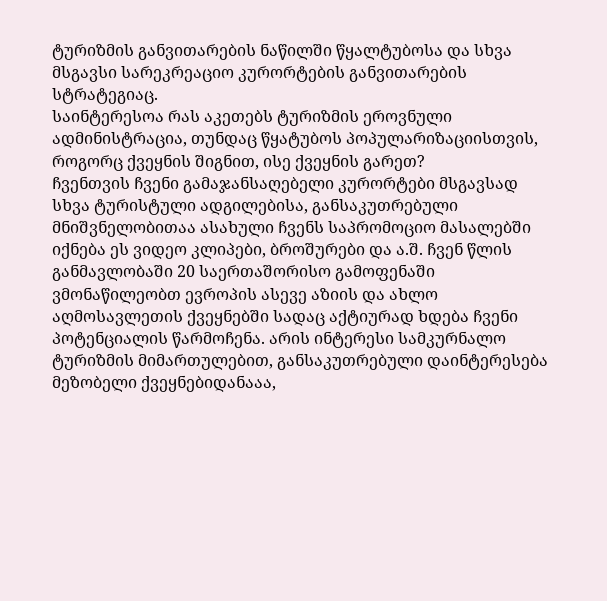ტურიზმის განვითარების ნაწილში წყალტუბოსა და სხვა მსგავსი სარეკრეაციო კურორტების განვითარების სტრატეგიაც.
საინტერესოა რას აკეთებს ტურიზმის ეროვნული ადმინისტრაცია, თუნდაც წყატუბოს პოპულარიზაციისთვის, როგორც ქვეყნის შიგნით, ისე ქვეყნის გარეთ?
ჩვენთვის ჩვენი გამაჯანსაღებელი კურორტები მსგავსად სხვა ტურისტული ადგილებისა, განსაკუთრებული მნიშვნელობითაა ასახული ჩვენს საპრომოციო მასალებში იქნება ეს ვიდეო კლიპები, ბროშურები და ა.შ. ჩვენ წლის განმავლობაში 20 საერთაშორისო გამოფენაში ვმონაწილეობთ ევროპის ასევე აზიის და ახლო აღმოსავლეთის ქვეყნებში სადაც აქტიურად ხდება ჩვენი პოტენციალის წარმოჩენა. არის ინტერესი სამკურნალო ტურიზმის მიმართულებით, განსაკუთრებული დაინტერესება მეზობელი ქვეყნებიდანააა,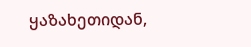ყაზახეთიდან,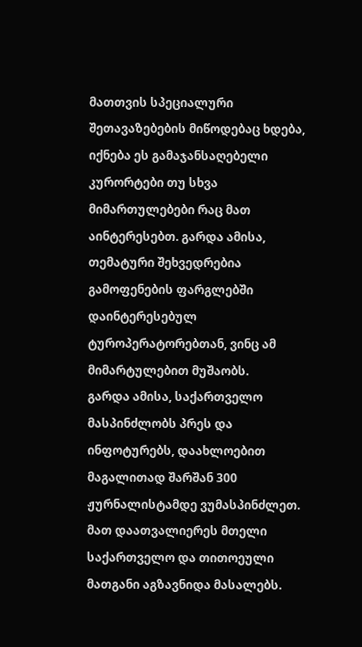მათთვის სპეციალური შეთავაზებების მიწოდებაც ხდება, იქნება ეს გამაჯანსაღებელი კურორტები თუ სხვა მიმართულებები რაც მათ აინტერესებთ. გარდა ამისა, თემატური შეხვედრებია გამოფენების ფარგლებში დაინტერესებულ ტუროპერატორებთან, ვინც ამ მიმარტულებით მუშაობს.
გარდა ამისა, საქართველო მასპინძლობს პრეს და ინფოტურებს, დაახლოებით მაგალითად შარშან 300 ჟურნალისტამდე ვუმასპინძლეთ. მათ დაათვალიერეს მთელი საქართველო და თითოეული მათგანი აგზავნიდა მასალებს.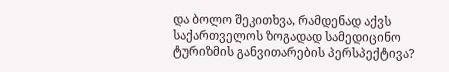და ბოლო შეკითხვა, რამდენად აქვს საქართველოს ზოგადად სამედიცინო ტურიზმის განვითარების პერსპექტივა?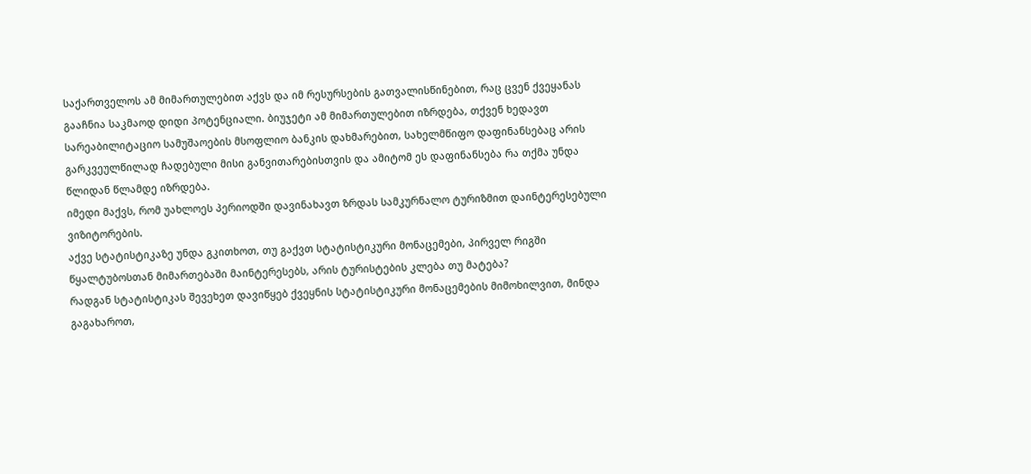საქართველოს ამ მიმართულებით აქვს და იმ რესურსების გათვალისწინებით, რაც ცვენ ქვეყანას გააჩნია საკმაოდ დიდი პოტენციალი. ბიუჯეტი ამ მიმართულებით იზრდება, თქვენ ხედავთ სარეაბილიტაციო სამუშაოების მსოფლიო ბანკის დახმარებით, სახელმწიფო დაფინანსებაც არის გარკვეულწილად ჩადებული მისი განვითარებისთვის და ამიტომ ეს დაფინანსება რა თქმა უნდა წლიდან წლამდე იზრდება.
იმედი მაქვს, რომ უახლოეს პერიოდში დავინახავთ ზრდას სამკურნალო ტურიზმით დაინტერესებული ვიზიტორების.
აქვე სტატისტიკაზე უნდა გკითხოთ, თუ გაქვთ სტატისტიკური მონაცემები, პირველ რიგში წყალტუბოსთან მიმართებაში მაინტერესებს, არის ტურისტების კლება თუ მატება?
რადგან სტატისტიკას შევეხეთ დავიწყებ ქვეყნის სტატისტიკური მონაცემების მიმოხილვით, მინდა გაგახაროთ,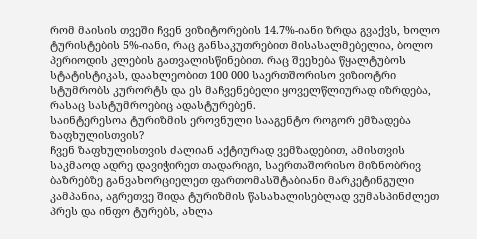რომ მაისის თვეში ჩვენ ვიზიტორების 14.7%-იანი ზრდა გვაქვს, ხოლო ტურისტების 5%-იანი, რაც განსაკუთრებით მისასალმებელია, ბოლო პერიოდის კლების გათვალისწინებით. რაც შეეხება წყალტუბოს სტატისტიკას, დაახლეობით 100 000 საერთშორისო ვიზიოტრი სტუმრობს კურორტს და ეს მაჩვენებელი ყოველწლიურად იზრდება, რასაც სასტუმროებიც ადასტურებენ.
საინტერესოა ტურიზმის ეროვნული სააგენტო როგორ ემზადება ზაფხულისთვის?
ჩვენ ზაფხულისთვის ძალიან აქტიურად ვემზადებით, ამისთვის საკმაოდ ადრე დავიჭირეთ თადარიგი, საერთაშორისო მიზნობრივ ბაზრებზე განვახორციელეთ ფართომასშტაბიანი მარკეტინგული კამპანია, აგრეთვე შიდა ტურიზმის წასახალისებლად ვუმასპინძლეთ პრეს და ინფო ტურებს, ახლა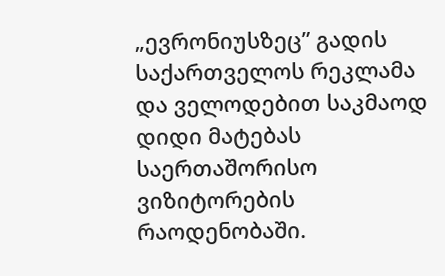„ევრონიუსზეც” გადის საქართველოს რეკლამა და ველოდებით საკმაოდ დიდი მატებას საერთაშორისო ვიზიტორების რაოდენობაში.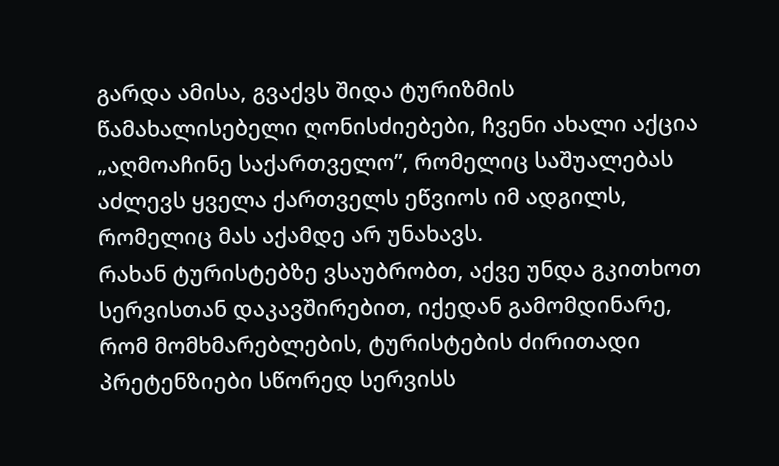გარდა ამისა, გვაქვს შიდა ტურიზმის წამახალისებელი ღონისძიებები, ჩვენი ახალი აქცია „აღმოაჩინე საქართველო”, რომელიც საშუალებას აძლევს ყველა ქართველს ეწვიოს იმ ადგილს, რომელიც მას აქამდე არ უნახავს.
რახან ტურისტებზე ვსაუბრობთ, აქვე უნდა გკითხოთ სერვისთან დაკავშირებით, იქედან გამომდინარე, რომ მომხმარებლების, ტურისტების ძირითადი პრეტენზიები სწორედ სერვისს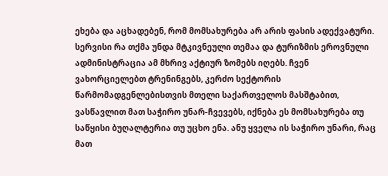ეხება და აცხადებენ, რომ მომსახურება არ არის ფასის ადექვატური.
სერვისი რა თქმა უნდა მტკივნეული თემაა და ტურიზმის ეროვნული ადმინისტრაცია ამ მხრივ აქტიურ ზომებს იღებს. ჩვენ ვახორციელებთ ტრენინგებს, კერძო სექტორის წარმომადგენლებისთვის მთელი საქართველოს მასშტაბით, ვასწავლით მათ საჭირო უნარ-ჩვევებს, იქნება ეს მომსახურება თუ საწყისი ბუღალტერია თუ უცხო ენა. ანუ ყველა ის საჭირო უნარი, რაც მათ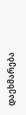დაეხმარება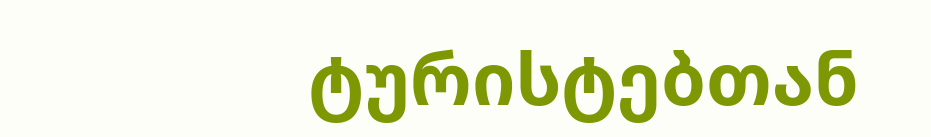ტურისტებთან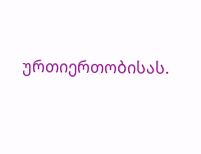ურთიერთობისას.